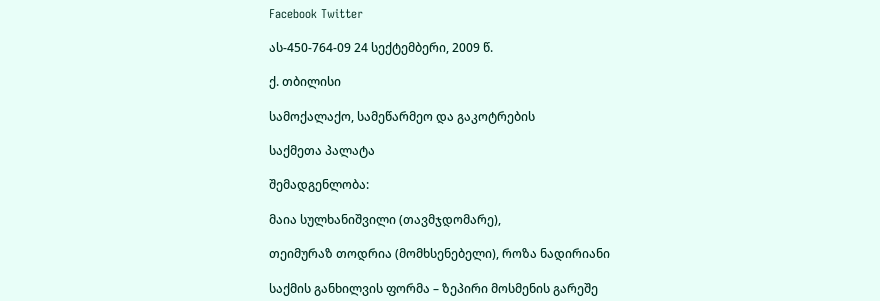Facebook Twitter

ას-450-764-09 24 სექტემბერი, 2009 წ.

ქ. თბილისი

სამოქალაქო, სამეწარმეო და გაკოტრების

საქმეთა პალატა

შემადგენლობა:

მაია სულხანიშვილი (თავმჯდომარე),

თეიმურაზ თოდრია (მომხსენებელი), როზა ნადირიანი

საქმის განხილვის ფორმა – ზეპირი მოსმენის გარეშე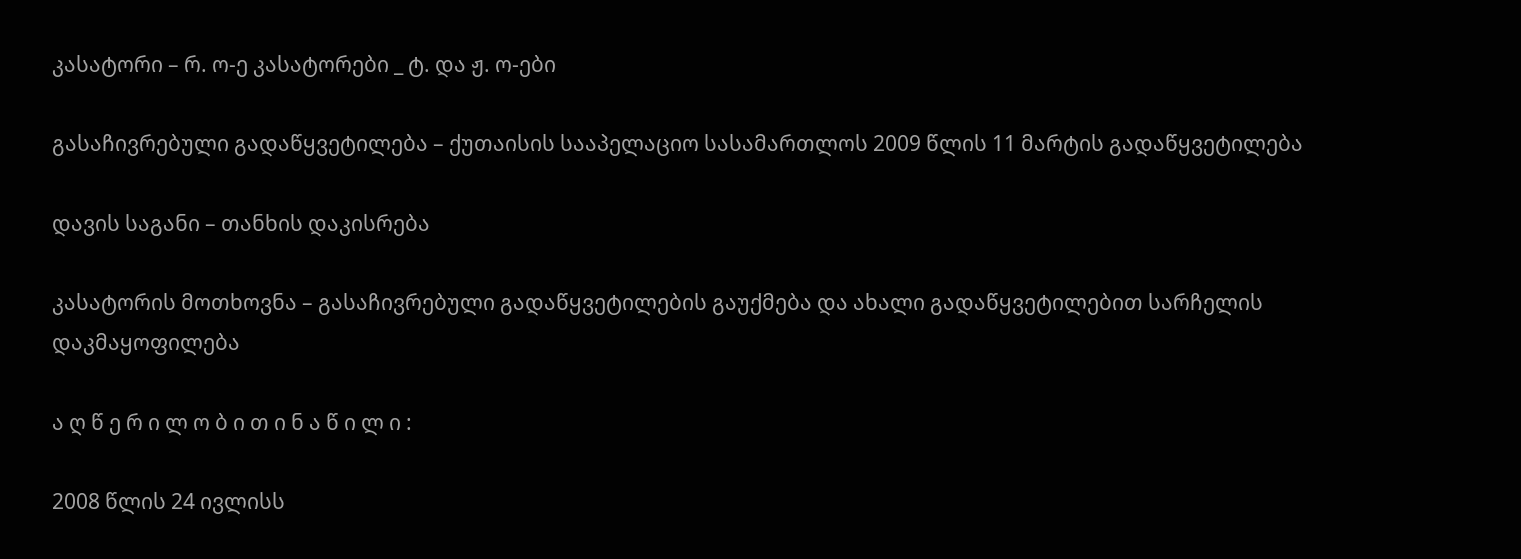კასატორი – რ. ო-ე კასატორები _ ტ. და ჟ. ო-ები

გასაჩივრებული გადაწყვეტილება – ქუთაისის სააპელაციო სასამართლოს 2009 წლის 11 მარტის გადაწყვეტილება

დავის საგანი – თანხის დაკისრება

კასატორის მოთხოვნა – გასაჩივრებული გადაწყვეტილების გაუქმება და ახალი გადაწყვეტილებით სარჩელის დაკმაყოფილება

ა ღ წ ე რ ი ლ ო ბ ი თ ი ნ ა წ ი ლ ი :

2008 წლის 24 ივლისს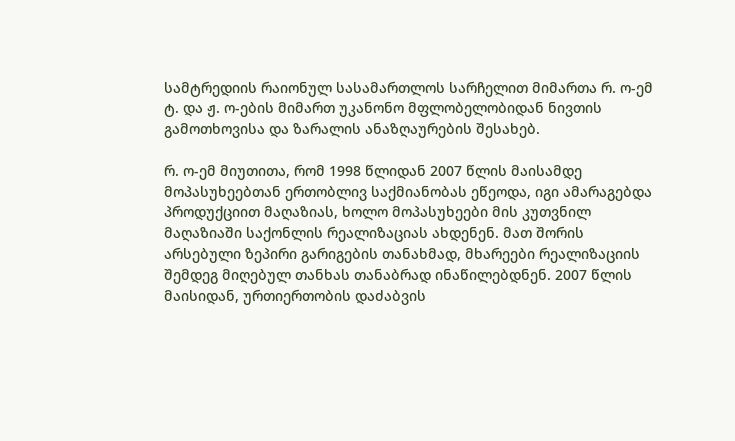სამტრედიის რაიონულ სასამართლოს სარჩელით მიმართა რ. ო-ემ ტ. და ჟ. ო-ების მიმართ უკანონო მფლობელობიდან ნივთის გამოთხოვისა და ზარალის ანაზღაურების შესახებ.

რ. ო-ემ მიუთითა, რომ 1998 წლიდან 2007 წლის მაისამდე მოპასუხეებთან ერთობლივ საქმიანობას ეწეოდა, იგი ამარაგებდა პროდუქციით მაღაზიას, ხოლო მოპასუხეები მის კუთვნილ მაღაზიაში საქონლის რეალიზაციას ახდენენ. მათ შორის არსებული ზეპირი გარიგების თანახმად, მხარეები რეალიზაციის შემდეგ მიღებულ თანხას თანაბრად ინაწილებდნენ. 2007 წლის მაისიდან, ურთიერთობის დაძაბვის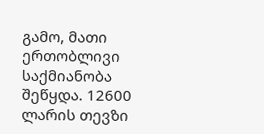გამო, მათი ერთობლივი საქმიანობა შეწყდა. 12600 ლარის თევზი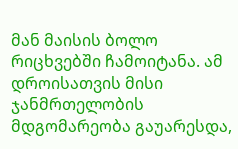მან მაისის ბოლო რიცხვებში ჩამოიტანა. ამ დროისათვის მისი ჯანმრთელობის მდგომარეობა გაუარესდა,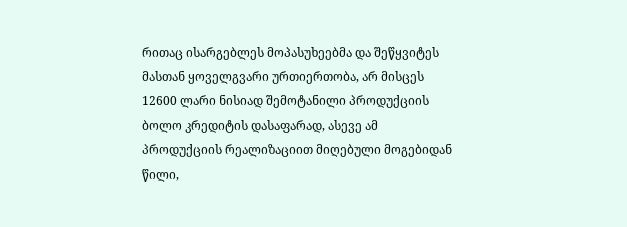რითაც ისარგებლეს მოპასუხეებმა და შეწყვიტეს მასთან ყოველგვარი ურთიერთობა, არ მისცეს 12600 ლარი ნისიად შემოტანილი პროდუქციის ბოლო კრედიტის დასაფარად, ასევე ამ პროდუქციის რეალიზაციით მიღებული მოგებიდან წილი,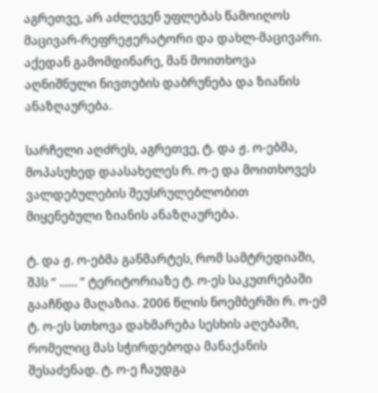აგრეთვე, არ აძლევენ უფლებას წამოიღოს მაცივარ-რეფრეჟერატორი და დახლ-მაცივარი. აქედან გამომდინარე, მან მოითხოვა აღნიშნული ნივთების დაბრუნება და ზიანის ანაზღაურება.

სარჩელი აღძრეს, აგრეთვე, ტ. და ჟ. ო-ებმა, მოპასუხედ დაასახელეს რ. ო-ე და მოითხოვეს ვალდებულების შეუსრულებლობით მიყენებული ზიანის ანაზღაურება.

ტ. და ჟ. ო-ებმა განმარტეს, რომ სამტრედიაში, შპს “ ...... ” ტერიტორიაზე ტ. ო-ეს საკუთრებაში გააჩნდა მაღაზია. 2006 წლის ნოემბერში რ. ო-ემ ტ. ო-ეს სთხოვა დახმარება სესხის აღებაში, რომელიც მას სჭირდებოდა მანაქანის შესაძენად. ტ. ო-ე ჩაუდგა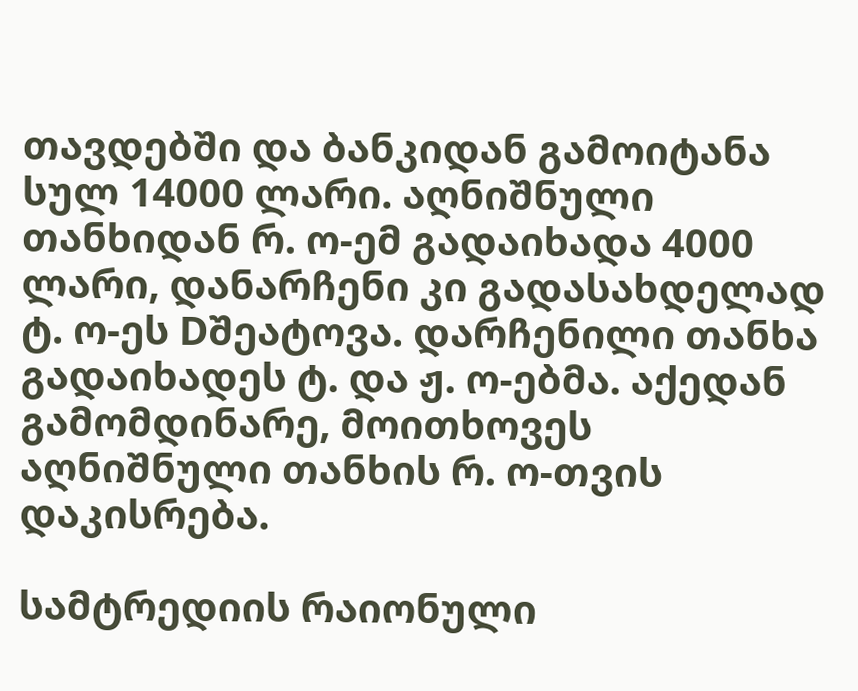თავდებში და ბანკიდან გამოიტანა სულ 14000 ლარი. აღნიშნული თანხიდან რ. ო-ემ გადაიხადა 4000 ლარი, დანარჩენი კი გადასახდელად ტ. ო-ეს Dშეატოვა. დარჩენილი თანხა გადაიხადეს ტ. და ჟ. ო-ებმა. აქედან გამომდინარე, მოითხოვეს აღნიშნული თანხის რ. ო-თვის დაკისრება.

სამტრედიის რაიონული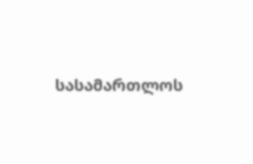სასამართლოს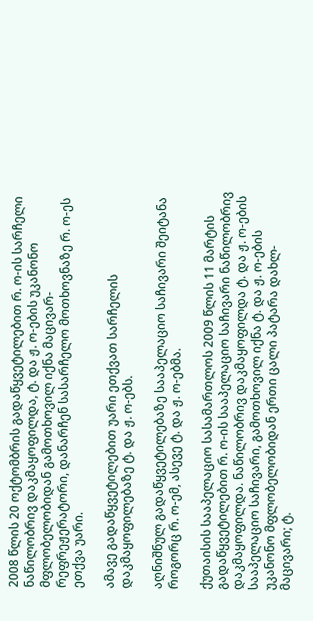2008 წლის 20 ოქტომბრის გადაწყვეტილებით რ. ო-ის სარჩელი ნაწილობრივ დაკმაყოფილდა, ტ. და ჟ. ო-ების უკანონო მფლობელობიდან გამოთხოვილ იქნა მაცივარ-რეფრეჟერატორი, დანარჩენ სასარჩელო მოთხოვნაზე რ. ო-ეს ეთქვა უარი.

ამავე გადაწყვეტილებით უარი ეთქვათ სარჩელის დაკმაყოფილებაზე ტ. და ჟ. ო-ებს.

აღნიშნულ გადაწყვეტილებაზე სააპელაციო საჩივარი შეიტანა როგორც რ. ო-ემ, ასევე ტ. და ჟ. ო-ებმა.

ქუთაისის სააპელაციო სასამართლოს 2009 წლის 11 მარტის გადაწყვეტილებით რ. ო-ის სააპელაციო საჩივარი ნაწილობრივ დაკმაყოფილდა. ნაწილობრივ დაკმაყოფილდა ტ. და ჟ. ო-ების სააპელაციო საჩივარი, გამოთხოვილ იქნა ტ. და ჟ. ო-ების უკანონო მფლობელობიდან ერთი ცალი პატარა დახლ-მაცივარი; ტ.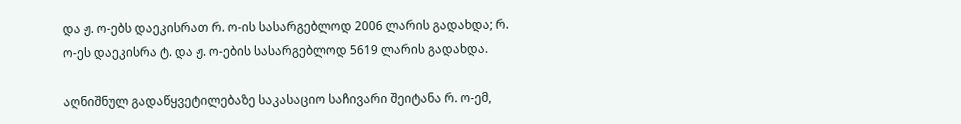და ჟ. ო-ებს დაეკისრათ რ. ო-ის სასარგებლოდ 2006 ლარის გადახდა; რ. ო-ეს დაეკისრა ტ. და ჟ. ო-ების სასარგებლოდ 5619 ლარის გადახდა.

აღნიშნულ გადაწყვეტილებაზე საკასაციო საჩივარი შეიტანა რ. ო-ემ,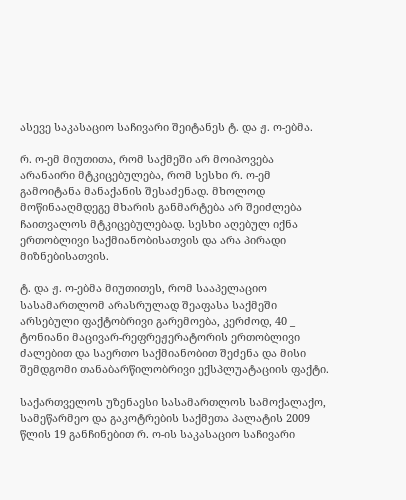ასევე საკასაციო საჩივარი შეიტანეს ტ. და ჟ. ო-ებმა.

რ. ო-ემ მიუთითა, რომ საქმეში არ მოიპოვება არანაირი მტკიცებულება, რომ სესხი რ. ო-ემ გამოიტანა მანაქანის შესაძენად. მხოლოდ მოწინააღმდეგე მხარის განმარტება არ შეიძლება ჩაითვალოს მტკიცებულებად. სესხი აღებულ იქნა ერთობლივი საქმიანობისათვის და არა პირადი მიზნებისათვის.

ტ. და ჟ. ო-ებმა მიუთითეს, რომ სააპელაციო სასამართლომ არასრულად შეაფასა საქმეში არსებული ფაქტობრივი გარემოება, კერძოდ, 40 _ ტონიანი მაცივარ-რეფრეჟერატორის ერთობლივი ძალებით და საერთო საქმიანობით შეძენა და მისი შემდგომი თანაბარწილობრივი ექსპლუატაციის ფაქტი.

საქართველოს უზენაესი სასამართლოს სამოქალაქო, სამეწარმეო და გაკოტრების საქმეთა პალატის 2009 წლის 19 განჩინებით რ. ო-ის საკასაციო საჩივარი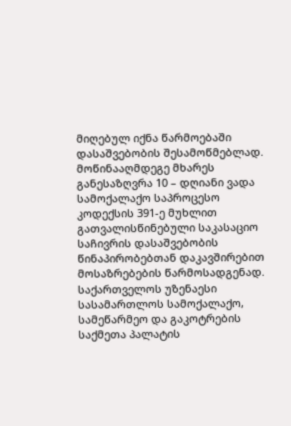მიღებულ იქნა წარმოებაში დასაშვებობის შესამოწმებლად. მოწინააღმდეგე მხარეს განესაზღვრა 10 – დღიანი ვადა სამოქალაქო საპროცესო კოდექსის 391-ე მუხლით გათვალისწინებული საკასაციო საჩივრის დასაშვებობის წინაპირობებთან დაკავშირებით მოსაზრებების წარმოსადგენად. საქართველოს უზენაესი სასამართლოს სამოქალაქო, სამეწარმეო და გაკოტრების საქმეთა პალატის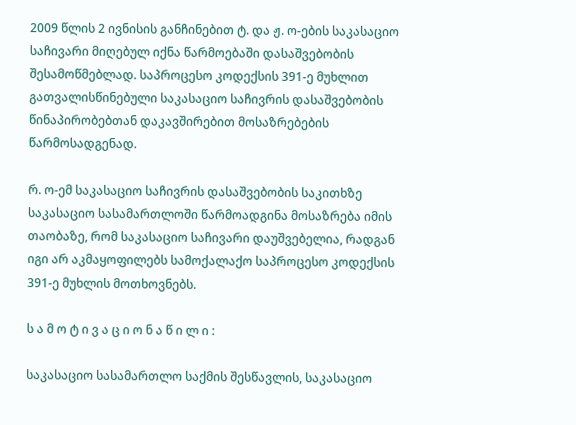2009 წლის 2 ივნისის განჩინებით ტ. და ჟ. ო-ების საკასაციო საჩივარი მიღებულ იქნა წარმოებაში დასაშვებობის შესამოწმებლად. საპროცესო კოდექსის 391-ე მუხლით გათვალისწინებული საკასაციო საჩივრის დასაშვებობის წინაპირობებთან დაკავშირებით მოსაზრებების წარმოსადგენად.

რ. ო-ემ საკასაციო საჩივრის დასაშვებობის საკითხზე საკასაციო სასამართლოში წარმოადგინა მოსაზრება იმის თაობაზე, რომ საკასაციო საჩივარი დაუშვებელია, რადგან იგი არ აკმაყოფილებს სამოქალაქო საპროცესო კოდექსის 391-ე მუხლის მოთხოვნებს.

ს ა მ ო ტ ი ვ ა ც ი ო ნ ა წ ი ლ ი :

საკასაციო სასამართლო საქმის შესწავლის, საკასაციო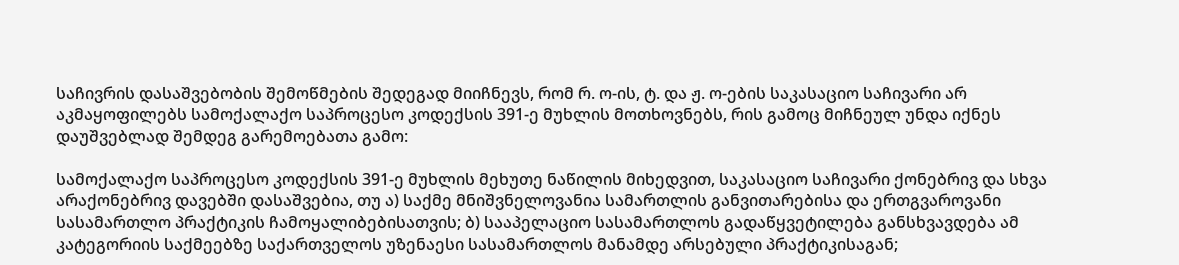საჩივრის დასაშვებობის შემოწმების შედეგად მიიჩნევს, რომ რ. ო-ის, ტ. და ჟ. ო-ების საკასაციო საჩივარი არ აკმაყოფილებს სამოქალაქო საპროცესო კოდექსის 391-ე მუხლის მოთხოვნებს, რის გამოც მიჩნეულ უნდა იქნეს დაუშვებლად შემდეგ გარემოებათა გამო:

სამოქალაქო საპროცესო კოდექსის 391-ე მუხლის მეხუთე ნაწილის მიხედვით, საკასაციო საჩივარი ქონებრივ და სხვა არაქონებრივ დავებში დასაშვებია, თუ ა) საქმე მნიშვნელოვანია სამართლის განვითარებისა და ერთგვაროვანი სასამართლო პრაქტიკის ჩამოყალიბებისათვის; ბ) სააპელაციო სასამართლოს გადაწყვეტილება განსხვავდება ამ კატეგორიის საქმეებზე საქართველოს უზენაესი სასამართლოს მანამდე არსებული პრაქტიკისაგან;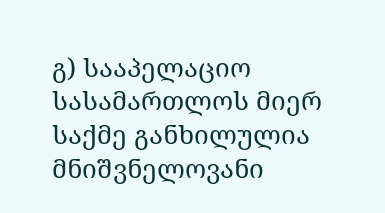გ) სააპელაციო სასამართლოს მიერ საქმე განხილულია მნიშვნელოვანი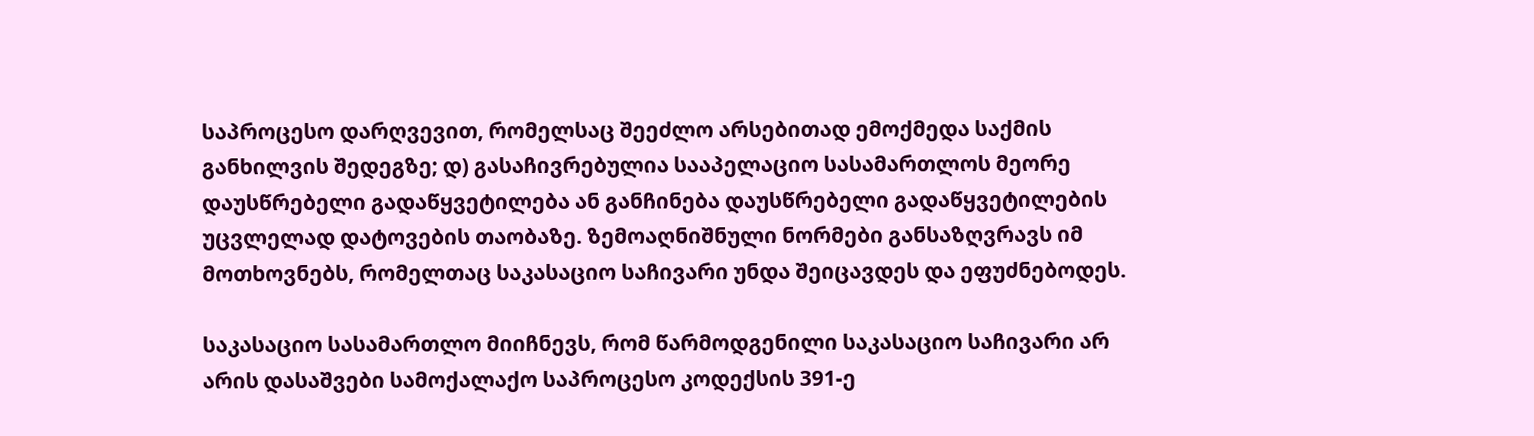საპროცესო დარღვევით, რომელსაც შეეძლო არსებითად ემოქმედა საქმის განხილვის შედეგზე; დ) გასაჩივრებულია სააპელაციო სასამართლოს მეორე დაუსწრებელი გადაწყვეტილება ან განჩინება დაუსწრებელი გადაწყვეტილების უცვლელად დატოვების თაობაზე. ზემოაღნიშნული ნორმები განსაზღვრავს იმ მოთხოვნებს, რომელთაც საკასაციო საჩივარი უნდა შეიცავდეს და ეფუძნებოდეს.

საკასაციო სასამართლო მიიჩნევს, რომ წარმოდგენილი საკასაციო საჩივარი არ არის დასაშვები სამოქალაქო საპროცესო კოდექსის 391-ე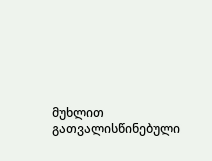მუხლით გათვალისწინებული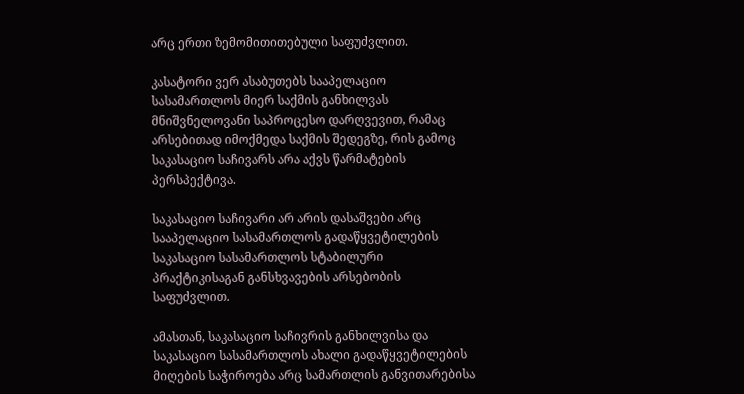არც ერთი ზემომითითებული საფუძვლით.

კასატორი ვერ ასაბუთებს სააპელაციო სასამართლოს მიერ საქმის განხილვას მნიშვნელოვანი საპროცესო დარღვევით, რამაც არსებითად იმოქმედა საქმის შედეგზე, რის გამოც საკასაციო საჩივარს არა აქვს წარმატების პერსპექტივა.

საკასაციო საჩივარი არ არის დასაშვები არც სააპელაციო სასამართლოს გადაწყვეტილების საკასაციო სასამართლოს სტაბილური პრაქტიკისაგან განსხვავების არსებობის საფუძვლით.

ამასთან, საკასაციო საჩივრის განხილვისა და საკასაციო სასამართლოს ახალი გადაწყვეტილების მიღების საჭიროება არც სამართლის განვითარებისა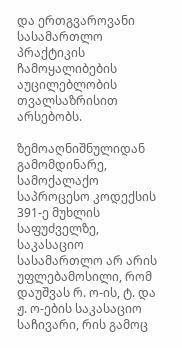და ერთგვაროვანი სასამართლო პრაქტიკის ჩამოყალიბების აუცილებლობის თვალსაზრისით არსებობს.

ზემოაღნიშნულიდან გამომდინარე, სამოქალაქო საპროცესო კოდექსის 391-ე მუხლის საფუძველზე, საკასაციო სასამართლო არ არის უფლებამოსილი, რომ დაუშვას რ. ო-ის, ტ. და ჟ. ო-ების საკასაციო საჩივარი, რის გამოც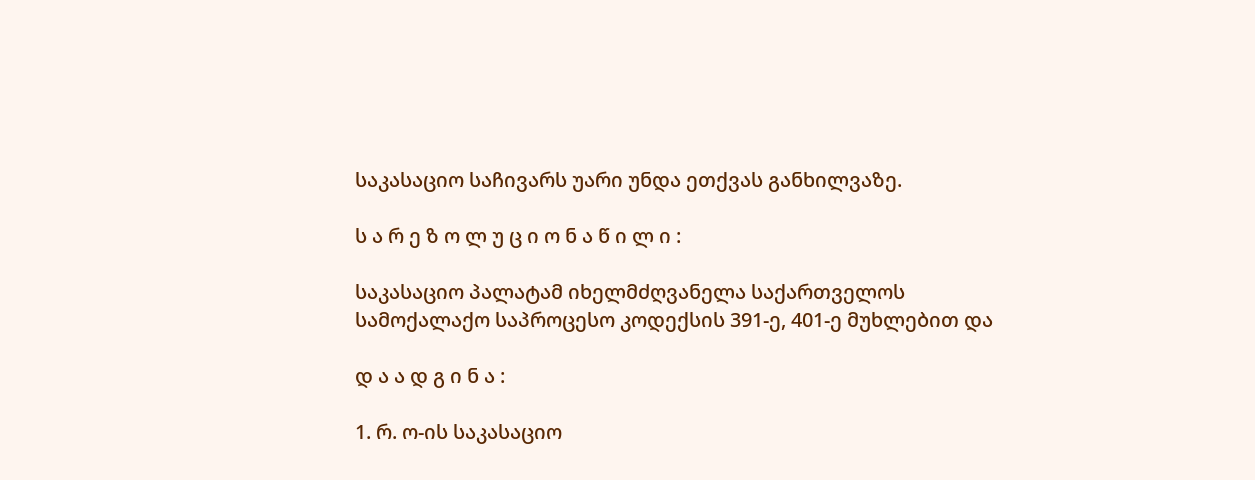საკასაციო საჩივარს უარი უნდა ეთქვას განხილვაზე.

ს ა რ ე ზ ო ლ უ ც ი ო ნ ა წ ი ლ ი :

საკასაციო პალატამ იხელმძღვანელა საქართველოს სამოქალაქო საპროცესო კოდექსის 391-ე, 401-ე მუხლებით და

დ ა ა დ გ ი ნ ა :

1. რ. ო-ის საკასაციო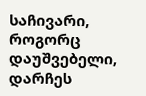საჩივარი, როგორც დაუშვებელი, დარჩეს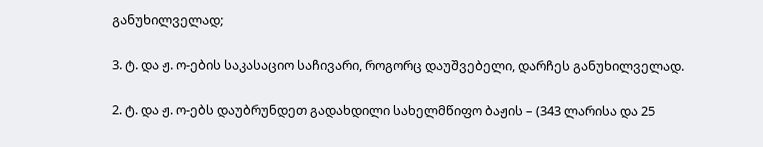განუხილველად;

3. ტ. და ჟ. ო-ების საკასაციო საჩივარი, როგორც დაუშვებელი, დარჩეს განუხილველად.

2. ტ. და ჟ. ო-ებს დაუბრუნდეთ გადახდილი სახელმწიფო ბაჟის – (343 ლარისა და 25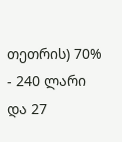თეთრის) 70% - 240 ლარი და 27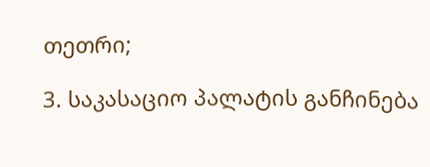თეთრი;

3. საკასაციო პალატის განჩინება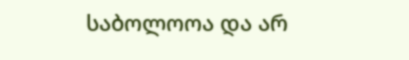საბოლოოა და არ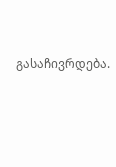გასაჩივრდება.